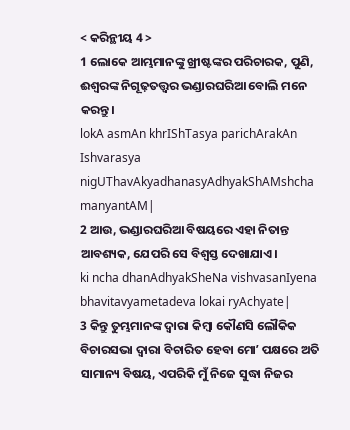< କରିନ୍ଥୀୟ 4 >
1 ଲୋକେ ଆମ୍ଭମାନଙ୍କୁ ଖ୍ରୀଷ୍ଟଙ୍କର ପରିଚାରକ, ପୁଣି, ଈଶ୍ବରଙ୍କ ନିଗୂଢ଼ତତ୍ତ୍ୱର ଭଣ୍ଡାରଘରିଆ ବୋଲି ମନେ କରନ୍ତୁ।
lokA asmAn khrIShTasya parichArakAn Ishvarasya nigUThavAkyadhanasyAdhyakShAMshcha manyantAM|
2 ଆଉ, ଭଣ୍ଡାରଘରିଆ ବିଷୟରେ ଏହା ନିତାନ୍ତ ଆବଶ୍ୟକ, ଯେପରି ସେ ବିଶ୍ୱସ୍ତ ଦେଖାଯାଏ।
ki ncha dhanAdhyakSheNa vishvasanIyena bhavitavyametadeva lokai ryAchyate|
3 କିନ୍ତୁ ତୁମ୍ଭମାନଙ୍କ ଦ୍ୱାରା କିମ୍ବା କୌଣସି ଲୌକିକ ବିଚାରସଭା ଦ୍ୱାରା ବିଚାରିତ ହେବା ମୋʼ ପକ୍ଷରେ ଅତି ସାମାନ୍ୟ ବିଷୟ, ଏପରିକି ମୁଁ ନିଜେ ସୁଦ୍ଧା ନିଜର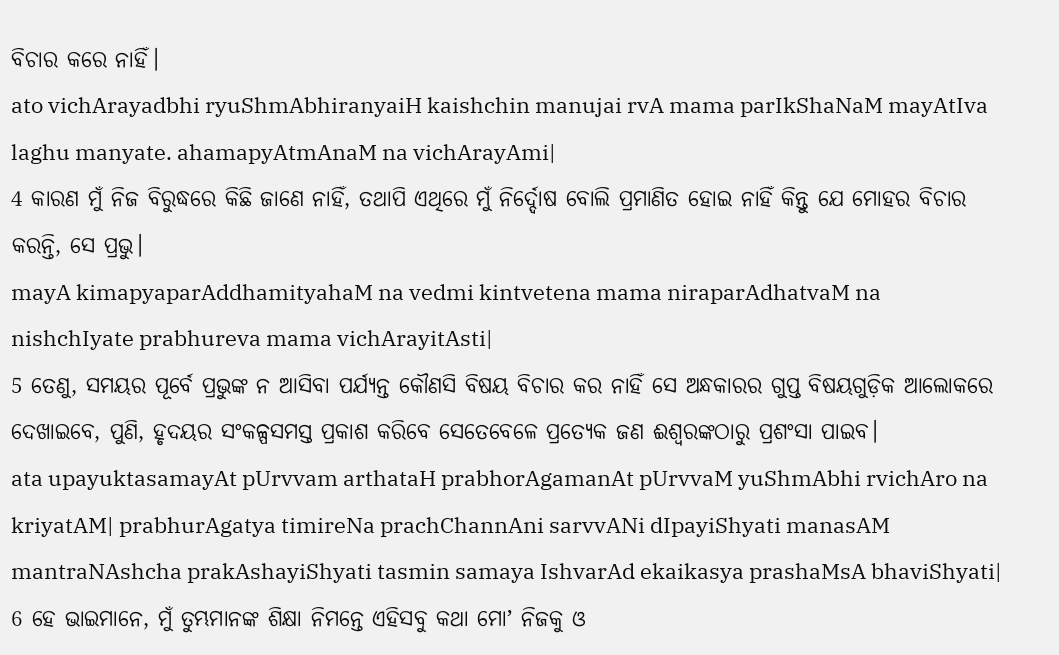ବିଚାର କରେ ନାହିଁ।
ato vichArayadbhi ryuShmAbhiranyaiH kaishchin manujai rvA mama parIkShaNaM mayAtIva laghu manyate. ahamapyAtmAnaM na vichArayAmi|
4 କାରଣ ମୁଁ ନିଜ ବିରୁଦ୍ଧରେ କିଛି ଜାଣେ ନାହିଁ, ତଥାପି ଏଥିରେ ମୁଁ ନିର୍ଦ୍ଦୋଷ ବୋଲି ପ୍ରମାଣିତ ହୋଇ ନାହିଁ କିନ୍ତୁ ଯେ ମୋହର ବିଚାର କରନ୍ତି, ସେ ପ୍ରଭୁ।
mayA kimapyaparAddhamityahaM na vedmi kintvetena mama niraparAdhatvaM na nishchIyate prabhureva mama vichArayitAsti|
5 ତେଣୁ, ସମୟର ପୂର୍ବେ ପ୍ରଭୁଙ୍କ ନ ଆସିବା ପର୍ଯ୍ୟନ୍ତ କୌଣସି ବିଷୟ ବିଚାର କର ନାହିଁ ସେ ଅନ୍ଧକାରର ଗୁପ୍ତ ବିଷୟଗୁଡ଼ିକ ଆଲୋକରେ ଦେଖାଇବେ, ପୁଣି, ହୃଦୟର ସଂକଳ୍ପସମସ୍ତ ପ୍ରକାଶ କରିବେ ସେତେବେଳେ ପ୍ରତ୍ୟେକ ଜଣ ଈଶ୍ବରଙ୍କଠାରୁ ପ୍ରଶଂସା ପାଇବ।
ata upayuktasamayAt pUrvvam arthataH prabhorAgamanAt pUrvvaM yuShmAbhi rvichAro na kriyatAM| prabhurAgatya timireNa prachChannAni sarvvANi dIpayiShyati manasAM mantraNAshcha prakAshayiShyati tasmin samaya IshvarAd ekaikasya prashaMsA bhaviShyati|
6 ହେ ଭାଇମାନେ, ମୁଁ ତୁମ୍ଭମାନଙ୍କ ଶିକ୍ଷା ନିମନ୍ତେ ଏହିସବୁ କଥା ମୋʼ ନିଜକୁ ଓ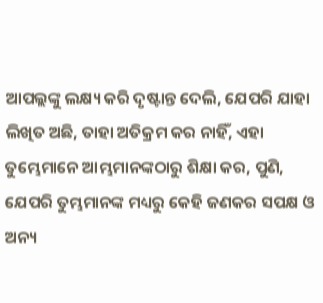ଆପଲ୍ଲଙ୍କୁ ଲକ୍ଷ୍ୟ କରି ଦୃଷ୍ଟାନ୍ତ ଦେଲି, ଯେପରି ଯାହା ଲିଖିତ ଅଛି, ତାହା ଅତିକ୍ରମ କର ନାହିଁ, ଏହା ତୁମ୍ଭେମାନେ ଆମ୍ଭମାନଙ୍କଠାରୁ ଶିକ୍ଷା କର, ପୁଣି, ଯେପରି ତୁମ୍ଭମାନଙ୍କ ମଧ୍ୟରୁ କେହି ଜଣକର ସପକ୍ଷ ଓ ଅନ୍ୟ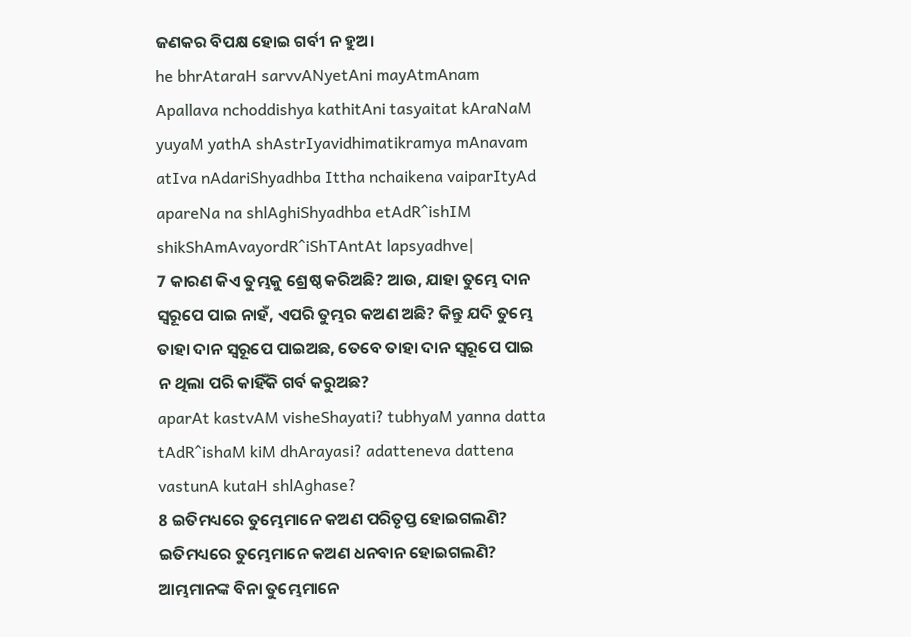ଜଣକର ବିପକ୍ଷ ହୋଇ ଗର୍ବୀ ନ ହୁଅ।
he bhrAtaraH sarvvANyetAni mayAtmAnam Apallava nchoddishya kathitAni tasyaitat kAraNaM yuyaM yathA shAstrIyavidhimatikramya mAnavam atIva nAdariShyadhba Ittha nchaikena vaiparItyAd apareNa na shlAghiShyadhba etAdR^ishIM shikShAmAvayordR^iShTAntAt lapsyadhve|
7 କାରଣ କିଏ ତୁମ୍ଭକୁ ଶ୍ରେଷ୍ଠ କରିଅଛି? ଆଉ, ଯାହା ତୁମ୍ଭେ ଦାନ ସ୍ୱରୂପେ ପାଇ ନାହଁ, ଏପରି ତୁମ୍ଭର କଅଣ ଅଛି? କିନ୍ତୁ ଯଦି ତୁମ୍ଭେ ତାହା ଦାନ ସ୍ୱରୂପେ ପାଇଅଛ, ତେବେ ତାହା ଦାନ ସ୍ୱରୂପେ ପାଇ ନ ଥିଲା ପରି କାହିଁକି ଗର୍ବ କରୁଅଛ?
aparAt kastvAM visheShayati? tubhyaM yanna datta tAdR^ishaM kiM dhArayasi? adatteneva dattena vastunA kutaH shlAghase?
8 ଇତିମଧ୍ୟରେ ତୁମ୍ଭେମାନେ କଅଣ ପରିତୃପ୍ତ ହୋଇଗଲଣି? ଇତିମଧ୍ୟରେ ତୁମ୍ଭେମାନେ କଅଣ ଧନବାନ ହୋଇଗଲଣି? ଆମ୍ଭମାନଙ୍କ ବିନା ତୁମ୍ଭେମାନେ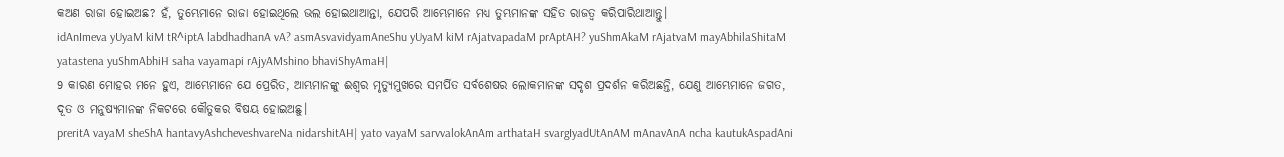କଅଣ ରାଜା ହୋଇଅଛ? ହଁ, ତୁମ୍ଭେମାନେ ରାଜା ହୋଇଥିଲେ ଭଲ ହୋଇଥାଆନ୍ତା, ଯେପରି ଆମ୍ଭେମାନେ ମଧ୍ୟ ତୁମ୍ଭମାନଙ୍କ ସହିତ ରାଜତ୍ୱ କରିପାରିଥାଆନ୍ତୁ।
idAnImeva yUyaM kiM tR^iptA labdhadhanA vA? asmAsvavidyamAneShu yUyaM kiM rAjatvapadaM prAptAH? yuShmAkaM rAjatvaM mayAbhilaShitaM yatastena yuShmAbhiH saha vayamapi rAjyAMshino bhaviShyAmaH|
9 କାରଣ ମୋହର ମନେ ହୁଏ, ଆମ୍ଭେମାନେ ଯେ ପ୍ରେରିତ, ଆମ୍ଭମାନଙ୍କୁ ଈଶ୍ବର ମୃତ୍ୟୁମୁଖରେ ସମର୍ପିତ ସର୍ବଶେଷର ଲୋକମାନଙ୍କ ସଦୃଶ ପ୍ରଦର୍ଶନ କରିଅଛନ୍ତି, ଯେଣୁ ଆମ୍ଭେମାନେ ଜଗତ, ଦୂତ ଓ ମନୁଷ୍ୟମାନଙ୍କ ନିକଟରେ କୌତୁକର ବିଷୟ ହୋଇଅଛୁ।
preritA vayaM sheShA hantavyAshcheveshvareNa nidarshitAH| yato vayaM sarvvalokAnAm arthataH svargIyadUtAnAM mAnavAnA ncha kautukAspadAni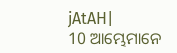jAtAH|
10 ଆମ୍ଭେମାନେ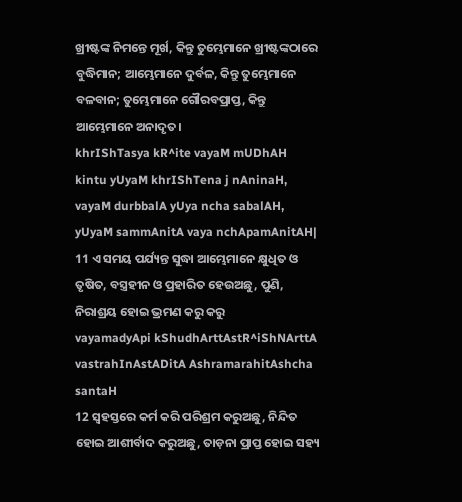ଖ୍ରୀଷ୍ଟଙ୍କ ନିମନ୍ତେ ମୂର୍ଖ, କିନ୍ତୁ ତୁମ୍ଭେମାନେ ଖ୍ରୀଷ୍ଟଙ୍କଠାରେ ବୁଦ୍ଧିମାନ; ଆମ୍ଭେମାନେ ଦୁର୍ବଳ, କିନ୍ତୁ ତୁମ୍ଭେମାନେ ବଳବାନ; ତୁମ୍ଭେମାନେ ଗୌରବପ୍ରାପ୍ତ, କିନ୍ତୁ ଆମ୍ଭେମାନେ ଅନାଦୃତ।
khrIShTasya kR^ite vayaM mUDhAH kintu yUyaM khrIShTena j nAninaH, vayaM durbbalA yUya ncha sabalAH, yUyaM sammAnitA vaya nchApamAnitAH|
11 ଏ ସମୟ ପର୍ଯ୍ୟନ୍ତ ସୁଦ୍ଧା ଆମ୍ଭେମାନେ କ୍ଷୁଧିତ ଓ ତୃଷିତ, ବସ୍ତ୍ରହୀନ ଓ ପ୍ରହାରିତ ହେଉଅଛୁ, ପୁଣି, ନିରାଶ୍ରୟ ହୋଇ ଭ୍ରମଣ କରୁ କରୁ
vayamadyApi kShudhArttAstR^iShNArttA vastrahInAstADitA AshramarahitAshcha santaH
12 ସ୍ୱହସ୍ତରେ କର୍ମ କରି ପରିଶ୍ରମ କରୁଅଛୁ, ନିନ୍ଦିତ ହୋଇ ଆଶୀର୍ବାଦ କରୁଅଛୁ, ତାଡ଼ନା ପ୍ରାପ୍ତ ହୋଇ ସହ୍ୟ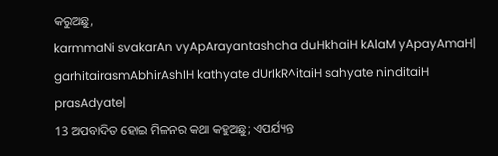କରୁଅଛୁ,
karmmaNi svakarAn vyApArayantashcha duHkhaiH kAlaM yApayAmaH| garhitairasmAbhirAshIH kathyate dUrIkR^itaiH sahyate ninditaiH prasAdyate|
13 ଅପବାଦିତ ହୋଇ ମିଳନର କଥା କହୁଅଛୁ; ଏପର୍ଯ୍ୟନ୍ତ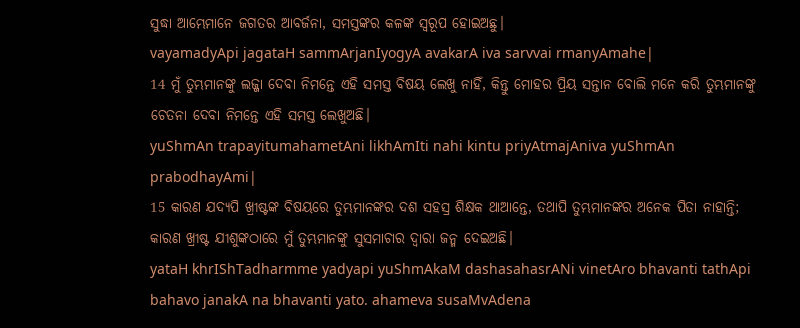ସୁଦ୍ଧା ଆମ୍ଭେମାନେ ଜଗତର ଆବର୍ଜନା, ସମସ୍ତଙ୍କର କଳଙ୍କ ସ୍ୱରୂପ ହୋଇଅଛୁ।
vayamadyApi jagataH sammArjanIyogyA avakarA iva sarvvai rmanyAmahe|
14 ମୁଁ ତୁମ୍ଭମାନଙ୍କୁ ଲଜ୍ଜା ଦେବା ନିମନ୍ତେ ଏହି ସମସ୍ତ ବିଷୟ ଲେଖୁ ନାହିଁ, କିନ୍ତୁ ମୋହର ପ୍ରିୟ ସନ୍ତାନ ବୋଲି ମନେ କରି ତୁମ୍ଭମାନଙ୍କୁ ଚେତନା ଦେବା ନିମନ୍ତେ ଏହି ସମସ୍ତ ଲେଖୁଅଛି।
yuShmAn trapayitumahametAni likhAmIti nahi kintu priyAtmajAniva yuShmAn prabodhayAmi|
15 କାରଣ ଯଦ୍ୟପି ଖ୍ରୀଷ୍ଟଙ୍କ ବିଷୟରେ ତୁମ୍ଭମାନଙ୍କର ଦଶ ସହସ୍ର ଶିକ୍ଷକ ଥାଆନ୍ତେ, ତଥାପି ତୁମ୍ଭମାନଙ୍କର ଅନେକ ପିତା ନାହାନ୍ତି; କାରଣ ଖ୍ରୀଷ୍ଟ ଯୀଶୁଙ୍କଠାରେ ମୁଁ ତୁମ୍ଭମାନଙ୍କୁ ସୁସମାଚାର ଦ୍ୱାରା ଜନ୍ମ ଦେଇଅଛି।
yataH khrIShTadharmme yadyapi yuShmAkaM dashasahasrANi vinetAro bhavanti tathApi bahavo janakA na bhavanti yato. ahameva susaMvAdena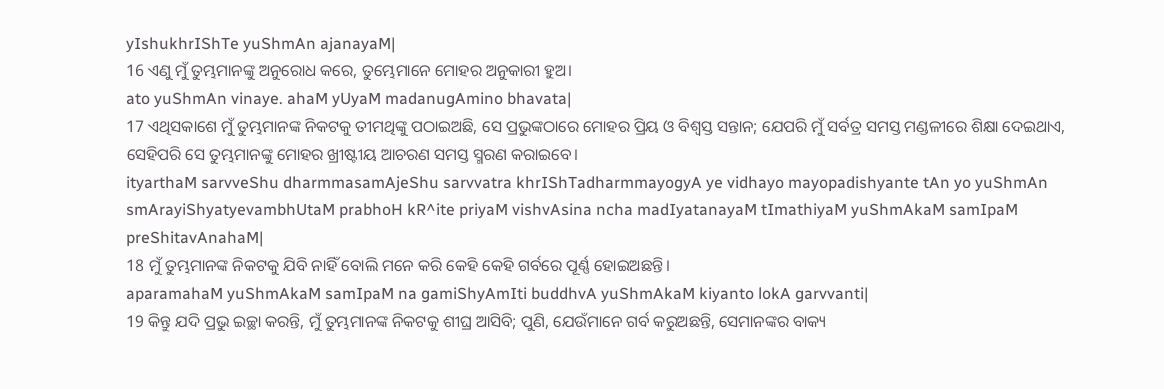yIshukhrIShTe yuShmAn ajanayaM|
16 ଏଣୁ ମୁଁ ତୁମ୍ଭମାନଙ୍କୁ ଅନୁରୋଧ କରେ, ତୁମ୍ଭେମାନେ ମୋହର ଅନୁକାରୀ ହୁଅ।
ato yuShmAn vinaye. ahaM yUyaM madanugAmino bhavata|
17 ଏଥିସକାଶେ ମୁଁ ତୁମ୍ଭମାନଙ୍କ ନିକଟକୁ ତୀମଥିଙ୍କୁ ପଠାଇଅଛି, ସେ ପ୍ରଭୁଙ୍କଠାରେ ମୋହର ପ୍ରିୟ ଓ ବିଶ୍ୱସ୍ତ ସନ୍ତାନ; ଯେପରି ମୁଁ ସର୍ବତ୍ର ସମସ୍ତ ମଣ୍ଡଳୀରେ ଶିକ୍ଷା ଦେଇଥାଏ, ସେହିପରି ସେ ତୁମ୍ଭମାନଙ୍କୁ ମୋହର ଖ୍ରୀଷ୍ଟୀୟ ଆଚରଣ ସମସ୍ତ ସ୍ମରଣ କରାଇବେ।
ityarthaM sarvveShu dharmmasamAjeShu sarvvatra khrIShTadharmmayogyA ye vidhayo mayopadishyante tAn yo yuShmAn smArayiShyatyevambhUtaM prabhoH kR^ite priyaM vishvAsina ncha madIyatanayaM tImathiyaM yuShmAkaM samIpaM preShitavAnahaM|
18 ମୁଁ ତୁମ୍ଭମାନଙ୍କ ନିକଟକୁ ଯିବି ନାହିଁ ବୋଲି ମନେ କରି କେହି କେହି ଗର୍ବରେ ପୂର୍ଣ୍ଣ ହୋଇଅଛନ୍ତି।
aparamahaM yuShmAkaM samIpaM na gamiShyAmIti buddhvA yuShmAkaM kiyanto lokA garvvanti|
19 କିନ୍ତୁ ଯଦି ପ୍ରଭୁ ଇଚ୍ଛା କରନ୍ତି, ମୁଁ ତୁମ୍ଭମାନଙ୍କ ନିକଟକୁ ଶୀଘ୍ର ଆସିବି; ପୁଣି, ଯେଉଁମାନେ ଗର୍ବ କରୁଅଛନ୍ତି, ସେମାନଙ୍କର ବାକ୍ୟ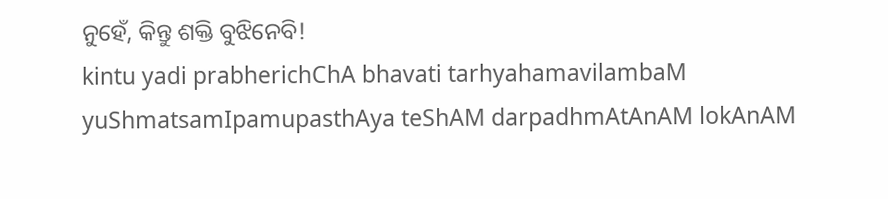ନୁହେଁ, କିନ୍ତୁ ଶକ୍ତି ବୁଝିନେବି!
kintu yadi prabherichChA bhavati tarhyahamavilambaM yuShmatsamIpamupasthAya teShAM darpadhmAtAnAM lokAnAM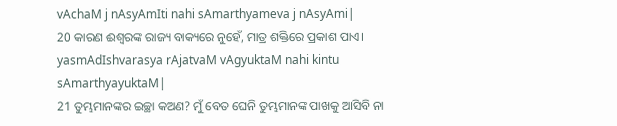vAchaM j nAsyAmIti nahi sAmarthyameva j nAsyAmi|
20 କାରଣ ଈଶ୍ବରଙ୍କ ରାଜ୍ୟ ବାକ୍ୟରେ ନୁହେଁ, ମାତ୍ର ଶକ୍ତିରେ ପ୍ରକାଶ ପାଏ।
yasmAdIshvarasya rAjatvaM vAgyuktaM nahi kintu sAmarthyayuktaM|
21 ତୁମ୍ଭମାନଙ୍କର ଇଚ୍ଛା କଅଣ? ମୁଁ ବେତ ଘେନି ତୁମ୍ଭମାନଙ୍କ ପାଖକୁ ଆସିବି ନା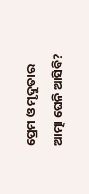ପ୍ରେମ ଓ ମୃଦୁତାର ଆତ୍ମା ଘେନି ଆସିବି?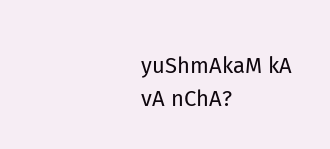yuShmAkaM kA vA nChA?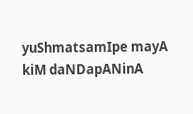yuShmatsamIpe mayA kiM daNDapANinA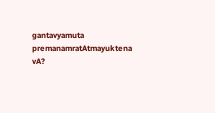gantavyamuta premanamratAtmayuktena vA?